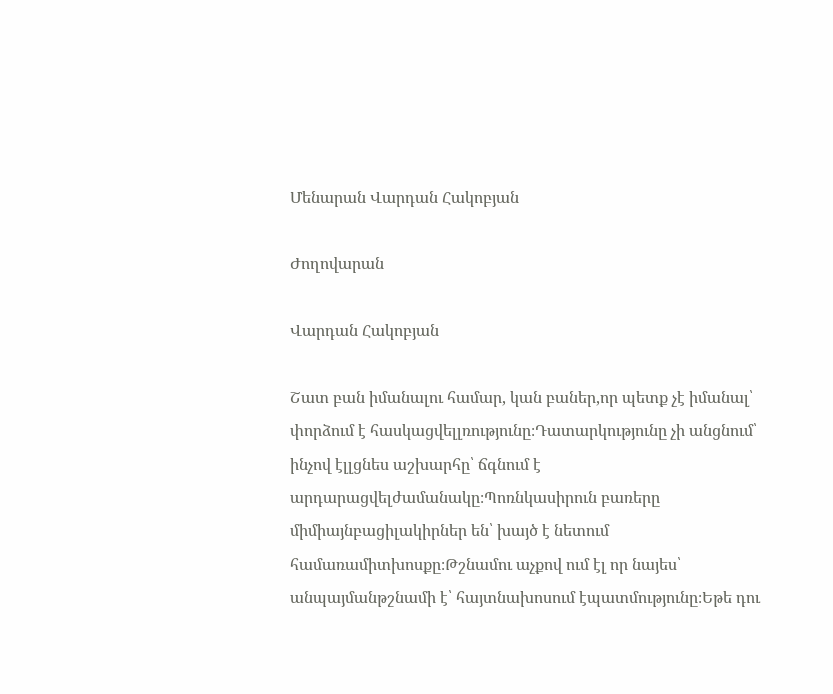Մենարան Վարդան Հակոբյան

Ժողովարան

Վարդան Հակոբյան

Շատ բան իմանալու համար, կան բաներ,որ պետք չէ իմանալ՝ փորձում է հասկացվելլռությունը։Դատարկությունը չի անցնում՝ ինչով էլլցնես աշխարհը՝ ճգնում է արդարացվելժամանակը։Պոռնկասիրուն բառերը միմիայնբացիլակիրներ են՝ խայծ է նետում համառամիտխոսքը։Թշնամու աչքով ում էլ որ նայես՝ անպայմանթշնամի է՝ հայտնախոսում էպատմությունը։Եթե դու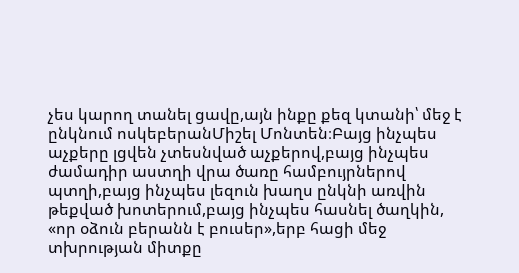չես կարող տանել ցավը,այն ինքը քեզ կտանի՝ մեջ է ընկնում ոսկեբերանՄիշել Մոնտեն։Բայց ինչպես աչքերը լցվեն չտեսնված աչքերով,բայց ինչպես ժամադիր աստղի վրա ծառը համբույրներով պտղի,բայց ինչպես լեզուն խաղս ընկնի առվին թեքված խոտերում,բայց ինչպես հասնել ծաղկին, «որ օձուն բերանն է բուսեր»,երբ հացի մեջ տխրության միտքը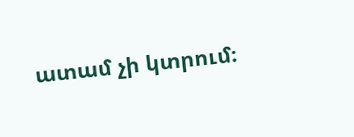ատամ չի կտրում։